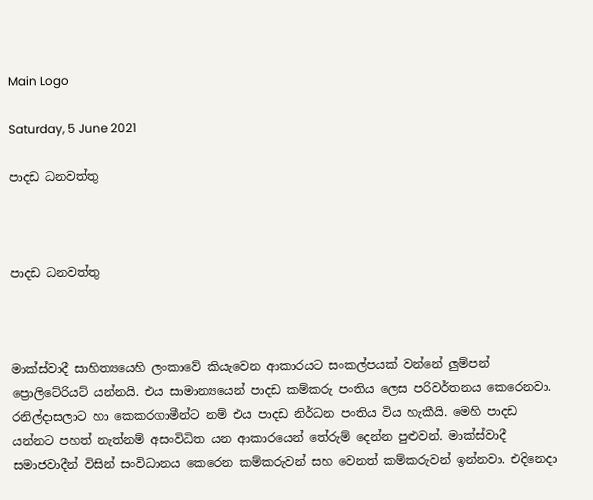Main Logo

Saturday, 5 June 2021

පාදඩ ධනවත්තු



පාදඩ ධනවත්තු



මාක්ස්වාදී සාහිත්‍යයෙහි ලංකාවේ කියැවෙන ආකාරයට සංකල්පයක් වන්නේ ලුම්පන් ප්‍රොලිටේරියට් යන්නයි. එය සාමාන්‍යයෙන් පාදඩ කම්කරු පංතිය ලෙස පරිවර්තනය කෙරෙනවා. රනිල්දාසලාට හා කෙකරගාමීන්ට නම් එය පාදඩ නිර්ධන පංතිය විය හැකීයි. මෙහි පාදඩ යන්නට පහත් නැත්නම් අසංවිධිත යන ආකාරයෙන් තේරුම් දෙන්න පුළුවන්. මාක්ස්වාදී සමාජවාදීන් විසින් සංවිධානය කෙරෙන කම්කරුවන් සහ වෙනත් කම්කරුවන් ඉන්නවා. එදිනෙදා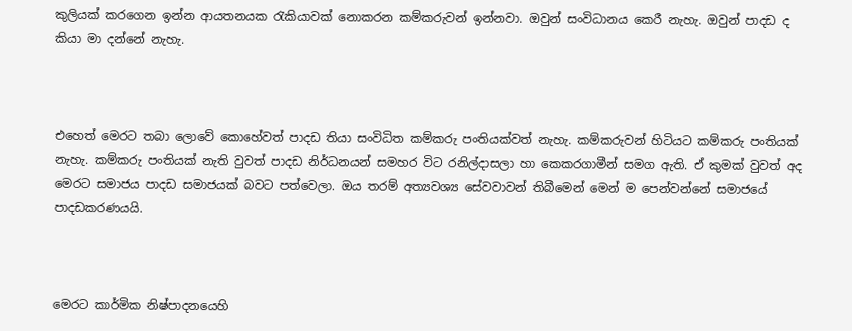කුලියක් කරගෙන ඉන්න ආයතනයක රැකියාවක් නොකරන කම්කරුවන් ඉන්නවා. ඔවුන් සංවිධානය කෙරී නැහැ. ඔවුන් පාදඩ ද කියා මා දන්නේ නැහැ.



එහෙත් මෙරට තබා ලොවේ කොහේවත් පාදඩ තියා සංවිධිත කම්කරු පංතියක්වත් නැහැ. කම්කරුවන් හිටියට කම්කරු පංතියක් නැහැ. කම්කරු පංතියක් නැති වුවත් පාදඩ නිර්ධනයන් සමහර විට රනිල්දාසලා හා කෙකරගාමීන් සමග ඇති. ඒ කුමක් වුවත් අද මෙරට සමාජය පාදඩ සමාජයක් බවට පත්වෙලා. ඔය තරම් අත්‍යවශ්‍ය සේවවාවන් තිබීමෙන් මෙන් ම පෙන්වන්නේ සමාජයේ පාදඩකරණයයි.



මෙරට කාර්මික නිෂ්පාදනයෙහි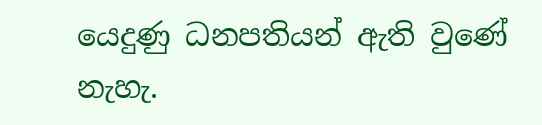යෙදුණු ධනපතියන් ඇති වුණේ නැහැ.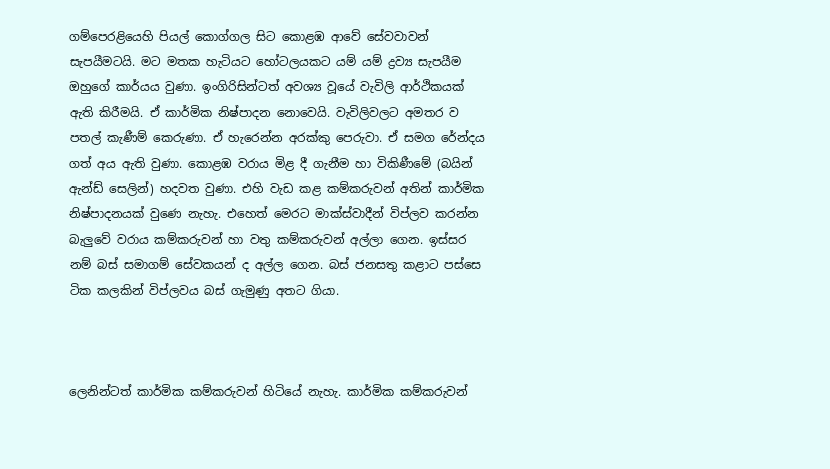ගම්පෙරළියෙහි පියල් කොග්ගල සිට කොළඹ ආවේ සේවවාවන් සැපයීමටයි. මට මතක හැටියට හෝටලයකට යම් යම් ද්‍රව්‍ය සැපයීම ඔහුගේ කාර්යය වුණා. ඉංගිරිසින්ටත් අවශ්‍ය වූයේ වැවිලි ආර්ථිකයක් ඇති කිරීමයි. ඒ කාර්මික නිෂ්පාදන නොවෙයි. වැවිලිවලට අමතර ව පතල් කැණීම් කෙරුණා. ඒ හැරෙන්න අරක්කු පෙරුවා. ඒ සමග රේන්දය ගත් අය ඇති වුණා. කොළඹ වරාය මිළ දී ගැනීම හා විකිණීමේ (බයින් ඇන්ඩ් සෙලින්) හදවත වුණා. එහි වැඩ කළ කම්කරුවන් අතින් කාර්මික නිෂ්පාදනයක් වුණෙ නැහැ. එහෙත් මෙරට මාක්ස්වාදීන් විප්ලව කරන්න බැලුවේ වරාය කම්කරුවන් හා වතු කම්කරුවන් අල්ලා ගෙන. ඉස්සර නම් බස් සමාගම් සේවකයන් ද අල්ල ගෙන. බස් ජනසතු කළාට පස්සෙ ටික කලකින් විප්ලවය බස් ගැමුණු අතට ගියා.



ලෙනින්ටත් කාර්මික කම්කරුවන් හිටියේ නැහැ. කාර්මික කම්කරුවන්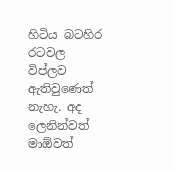හිටිය බටහිර රටවල විප්ලව ඇතිවුණෙත් නැහැ. අද ලෙනින්වත් මාඕවත්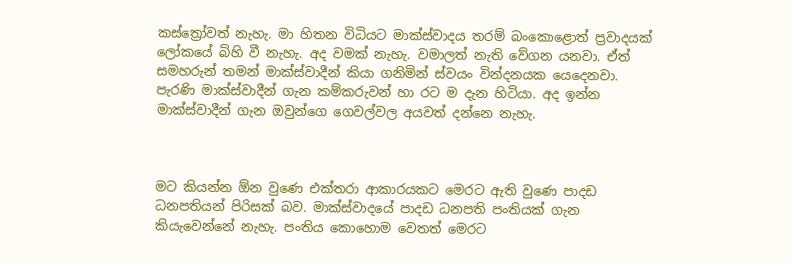කස්ත්‍රෝවත් නැහැ. මා හිතන විධියට මාක්ස්වාදය තරම් බංකොළොත් ප්‍රවාදයක් ලෝකයේ බිහි වී නැහැ. අද වමක් නැහැ. වමාලත් නැති වේගන යනවා. ඒත් සමහරුන් තමන් මාක්ස්වාදීන් කියා ගනිමින් ස්වයං වින්දනයක යෙදෙනවා. පැරණි මාක්ස්වාදීන් ගැන කම්කරුවන් හා රට ම දැන හිටියා. අද ඉන්න මාක්ස්වාදීන් ගැන ඔවුන්ගෙ ගෙවල්වල අයවත් දන්නෙ නැහැ.



මට කියන්න ඕන වුණෙ එක්තරා ආකාරයකට මෙරට ඇති වුණෙ පාදඩ ධනපතියන් පිරිසක් බව. මාක්ස්වාදයේ පාදඩ ධනපති පංතියක් ගැන කියැවෙන්නේ නැහැ. පංතිය කොහොම වෙතත් මෙරට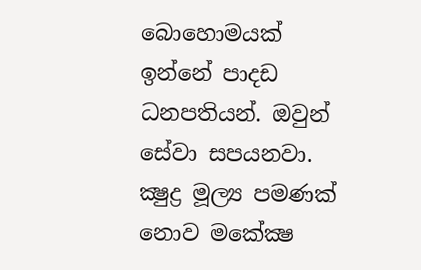බොහොමයක් ඉන්නේ පාදඩ ධනපතියන්. ඔවුන් සේවා සපයනවා. ක්‍ෂුද්‍ර මූල්‍ය පමණක් නොව මකේක්‍ෂ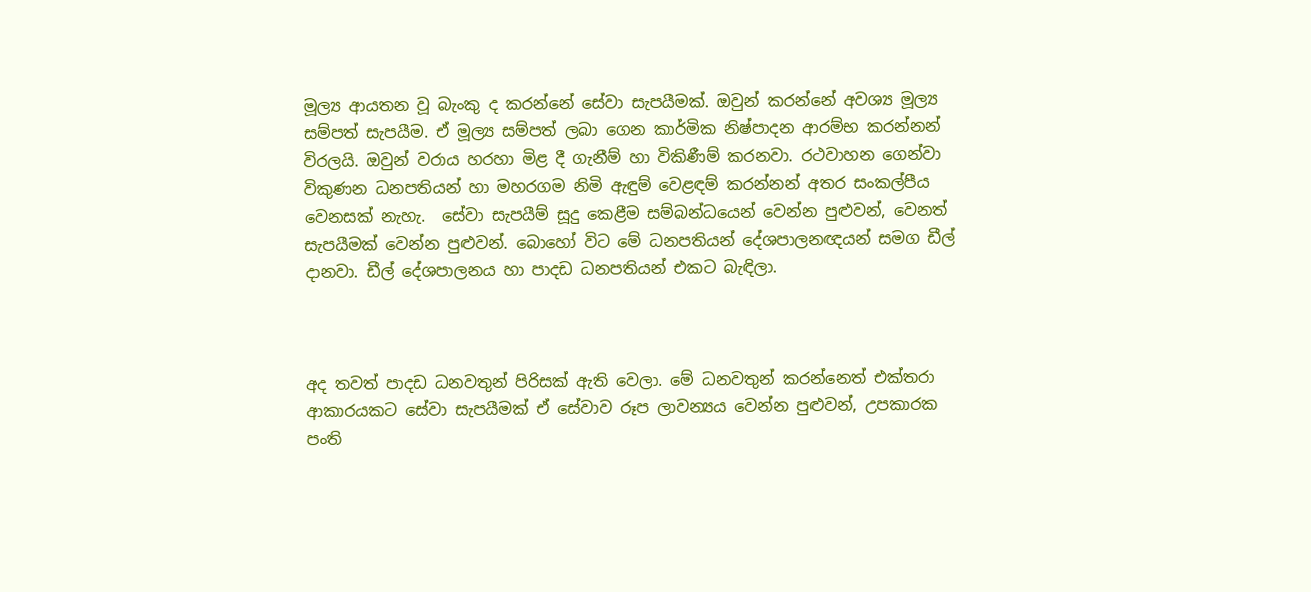මූල්‍ය ආයතන වූ බැංකු ද කරන්නේ සේවා සැපයීමක්. ඔවුන් කරන්නේ අවශ්‍ය මූල්‍ය සම්පත් සැපයීම. ඒ මූල්‍ය සම්පත් ලබා ගෙන කාර්මික නිෂ්පාදන ආරම්භ කරන්නන් විරලයි. ඔවුන් වරාය හරහා මිළ දී ගැනීම් හා විකිණීම් කරනවා. රථවාහන ගෙන්වා විකුණන ධනපතියන් හා මහරගම නිමි ඇඳුම් වෙළඳම් කරන්නන් අතර සංකල්පීය වෙනසක් නැහැ.  සේවා සැපයීම් සූදු කෙළීම සම්බන්ධයෙන් වෙන්න පුළුවන්, වෙනත් සැපයීමක් වෙන්න පුළුවන්. බොහෝ විට මේ ධනපතියන් දේශපාලනඥයන් සමග ඩීල් දානවා. ඩීල් දේශපාලනය හා පාදඩ ධනපතියන් එකට බැඳිලා.



අද තවත් පාදඩ ධනවතුන් පිරිසක් ඇති වෙලා. මේ ධනවතුන් කරන්නෙත් එක්තරා ආකාරයකට සේවා සැපයීමක් ඒ සේවාව රූප ලාවන්‍යය වෙන්න පුළුවන්, උපකාරක පංති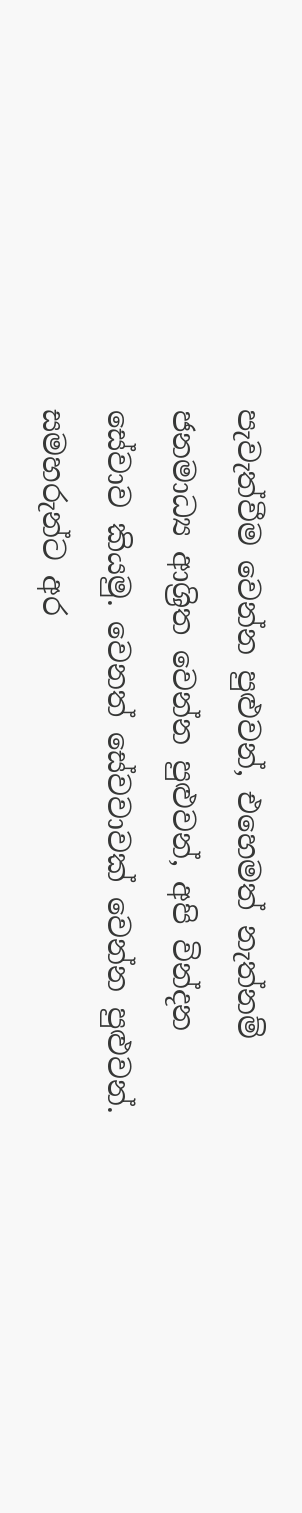පැවැත්වීම වෙන්න පුළුවන්, එහෙමත් නැත්නම් ජනමාධ්‍ය ආශ්‍රිත වෙන්න පුළුවන්, අපි වින්දන සේවාව කියමු. වෙනත් සේවවාවක් වෙන්න පුළුවන්.  සමහරුන්ට අර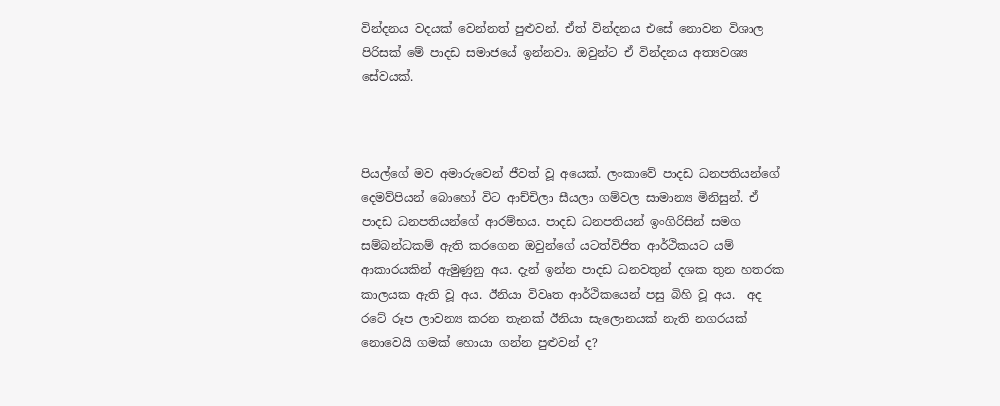වින්දනය වදයක් වෙන්නත් පුළුවන්. ඒත් වින්දනය එසේ නොවන විශාල පිරිසක් මේ පාදඩ සමාජයේ ඉන්නවා. ඔවුන්ට ඒ වින්දනය අත්‍යවශ්‍ය සේවයක්.



පියල්ගේ මව අමාරුවෙන් ජීවත් වූ අයෙක්. ලංකාවේ පාදඩ ධනපතියන්ගේ දෙමව්පියන් බොහෝ විට ආච්චිලා සීයලා ගම්වල සාමාන්‍ය මිනිසුන්. ඒ පාදඩ ධනපතියන්ගේ ආරම්භය. පාදඩ ධනපතියන් ඉංගිරිසින් සමග සම්බන්ධකම් ඇති කරගෙන ඔවුන්ගේ යටත්විජිත ආර්ථිකයට යම් ආකාරයකින් ඇමුණුනු අය. දැන් ඉන්න පාදඩ ධනවතුන් දශක තුන හතරක කාලයක ඇති වූ අය. ඊනියා විවෘත ආර්ථිකයෙන් පසු බිහි වූ අය.  අද රටේ රූප ලාවන්‍ය කරන තැනක් ඊනියා සැලොනයක් නැති නගරයක් නොවෙයි ගමක් හොයා ගන්න පුළුවන් ද?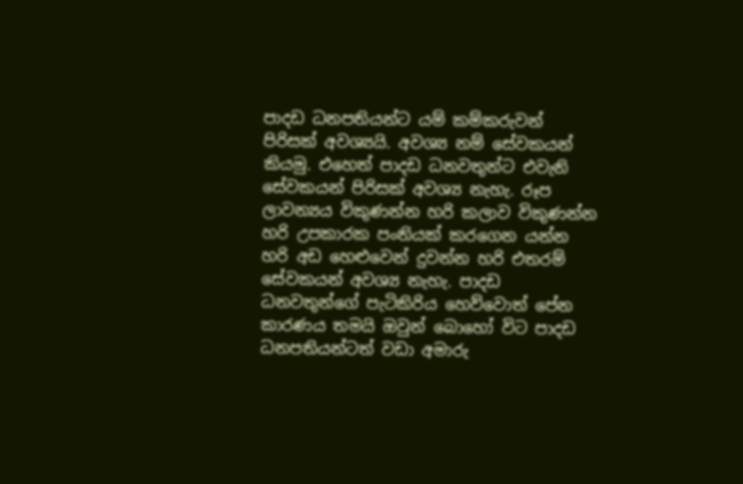පාදඩ ධනපතියන්ට යම් කම්කරුවන් පිරිසක් අවශ්‍යයි. අවශ්‍ය නම් සේවකයන් කියමු. එහෙත් පාදඩ ධනවතුන්ට එවැනි සේවකයන් පිරිසක් අවශ්‍ය නැහැ. රූප ලාවන්‍යය විකුණන්න හරි කලාව විකුණන්න හරි උපකාරක පංතියක් කරගෙන යන්න හරි අඩ හෙළුවෙන් දුවන්න හරි එතරම් සේවකයන් අවශ්‍ය නැහැ. පාදඩ ධනවතුන්ගේ පැටිකිරිය හෙව්වොත් පේන කාරණය තමයි ඔවුන් බොහෝ විට පාදඩ ධනපතියන්ටත් වඩා අමාරු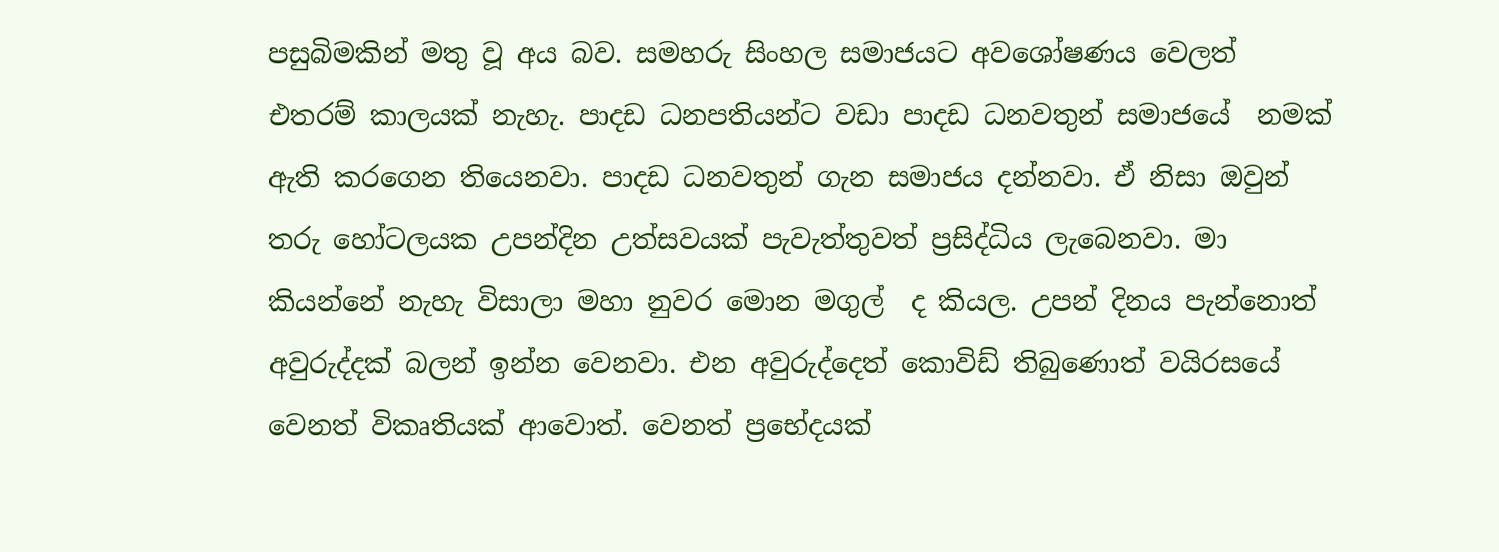පසුබිමකින් මතු වූ අය බව. සමහරු සිංහල සමාජයට අවශෝෂණය වෙලත් එතරම් කාලයක් නැහැ. පාදඩ ධනපතියන්ට වඩා පාදඩ ධනවතුන් සමාජයේ  නමක් ඇති කරගෙන තියෙනවා. පාදඩ ධනවතුන් ගැන සමාජය දන්නවා. ඒ නිසා ඔවුන් තරු හෝටලයක උපන්දින උත්සවයක් පැවැත්තුවත් ප්‍රසිද්ධිය ලැබෙනවා. මා කියන්නේ නැහැ විසාලා මහා නුවර මොන මගුල්  ද කියල. උපන් දිනය පැන්නොත් අවුරුද්දක් බලන් ඉන්න වෙනවා. එන අවුරුද්දෙත් කොවිඩ් තිබුණොත් වයිරසයේ වෙනත් විකෘතියක් ආවොත්. වෙනත් ප්‍රභේදයක්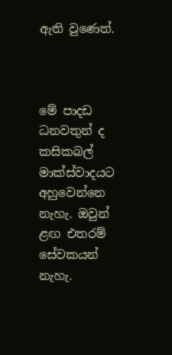ඇති වුණෙත්.



මේ පාදඩ ධනවතුන් ද කසිකබල් මාක්ස්වාදයට අහුවෙන්නෙ නැහැ. ඔවුන් ළඟ එතරම් සේවකයන් නැහැ.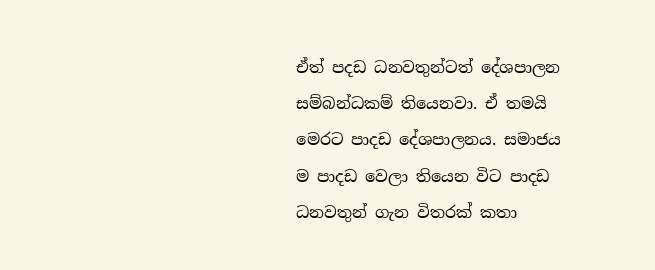ඒත් පදඩ ධනවතුන්ටත් දේශපාලන සම්බන්ධකම් තියෙනවා. ඒ තමයි මෙරට පාදඩ දේශපාලනය. සමාජය ම පාදඩ වෙලා තියෙන විට පාදඩ ධනවතුන් ගැන විතරක් කතා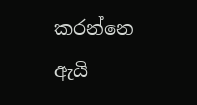කරන්නෙ ඇයි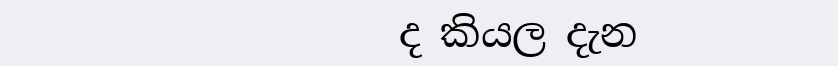ද කියල දැන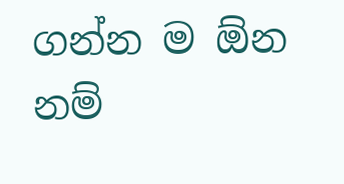ගන්න ම ඕන නම්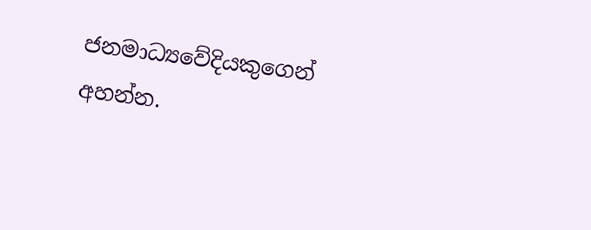ජනමාධ්‍යවේදියකුගෙන් අහන්න.